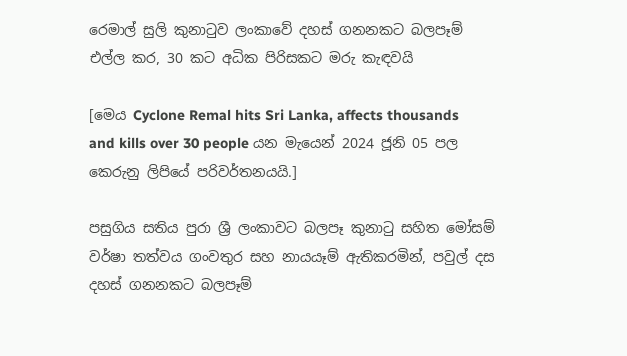රෙමාල් සුලි කුනාටුව ලංකාවේ දහස් ගනනකට බලපෑම් එල්ල කර, 30 කට අධික පිරිසකට මරු කැඳවයි

[මෙය Cyclone Remal hits Sri Lanka, affects thousands and kills over 30 people යන මැයෙන් 2024 ජූනි 05 පල කෙරුනු ලිපියේ පරිවර්තනයයි.]

පසුගිය සතිය පුරා ශ්‍රී ලංකාවට බලපෑ කුනාටු සහිත මෝසම් වර්ෂා තත්වය ගංවතුර සහ නායයෑම් ඇතිකරමින්, පවුල් දස දහස් ගනනකට බලපෑම්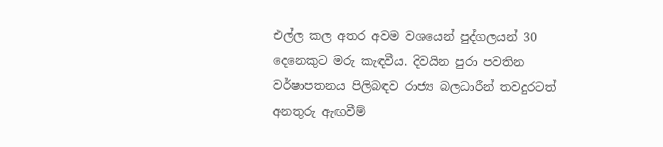එල්ල කල අතර අවම වශයෙන් පුද්ගලයන් 30 දෙනෙකුට මරු කැඳවීය. දිවයින පුරා පවතින වර්ෂාපතනය පිලිබඳව රාජ්‍ය බලධාරීන් තවදුරටත් අනතුරු ඇඟවීම්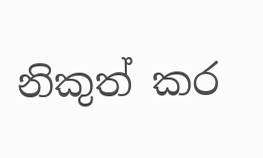නිකුත් කර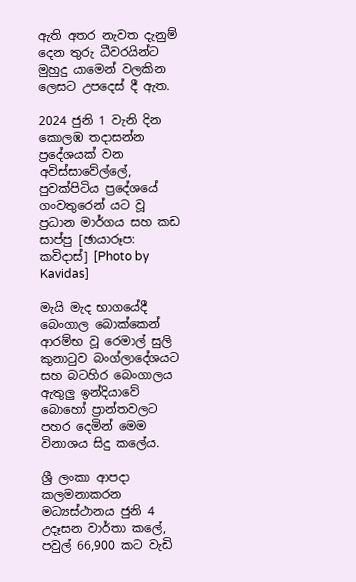ඇති අතර නැවත දැනුම් දෙන තුරු ධීවරයින්ට මුහුදු යාමෙන් වලකින ලෙසට උපදෙස් දී ඇත.

2024 ජුනි 1 වැනි දින කොලඹ තදාසන්න ප්‍රදේශයක් වන අවිස්සාවේල්ලේ, පුවක්පිටිය ප්‍රදේශයේ ගංවතුරෙන් යට වූ ප්‍රධාන මාර්ගය සහ කඩ සාප්පු [ඡායාරූප: කවිදාස්] [Photo by Kavidas]

මැයි මැද භාගයේදී බෙංගාල බොක්කෙන් ආරම්භ වූ රෙමාල් සුලි කුනාටුව බංග්ලාදේශයට සහ බටහිර බෙංගාලය ඇතුලු ඉන්දියාවේ බොහෝ ප්‍රාන්තවලට පහර දෙමින් මෙම විනාශය සිදු කලේය.

ශ්‍රී ලංකා ආපදා කලමනාකරන මධ්‍යස්ථානය ජුනි 4 උදෑසන වාර්තා කලේ, පවුල් 66,900 කට වැඩි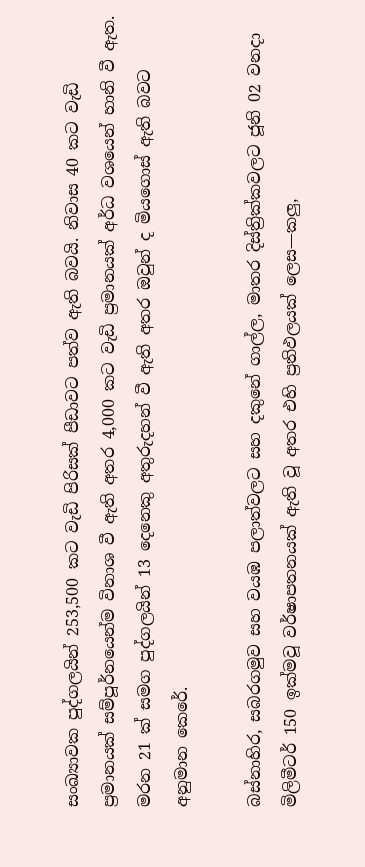සංඛ්‍යාවක පුද්ගලයින් 253,500 කට වැඩි පිරිසක් පීඩාවට පත්ව ඇති බවයි. නිවාස 40 කට වැඩි ප්‍රමානයක් සම්පූර්නයෙන්ම විනාශ වී ඇති අතර 4,000 කට වැඩි ප්‍රමානයක් අර්ධ වශයෙන් හානි වී ඇත. මරන 21 ක් සමග පුද්ගලයින් 13 දෙනෙකු අතුරුදහන් වී ඇති අතර ඔවුන් ද මියගොස් ඇති බවට අනුමාන කෙරේ.

බස්නාහිර, සබරගමුව සහ වයඹ පලාත්වලට සහ දකුනේ ගාල්ල, මාතර දිස්ත්‍රික්කවලට ජූනි 02 වනදා මිලිමීටර් 150 ඉක්මවූ වර්ෂාපතනයක් ඇති වූ අතර එහි ප්‍රතිඵලයක් ලෙස—කලු,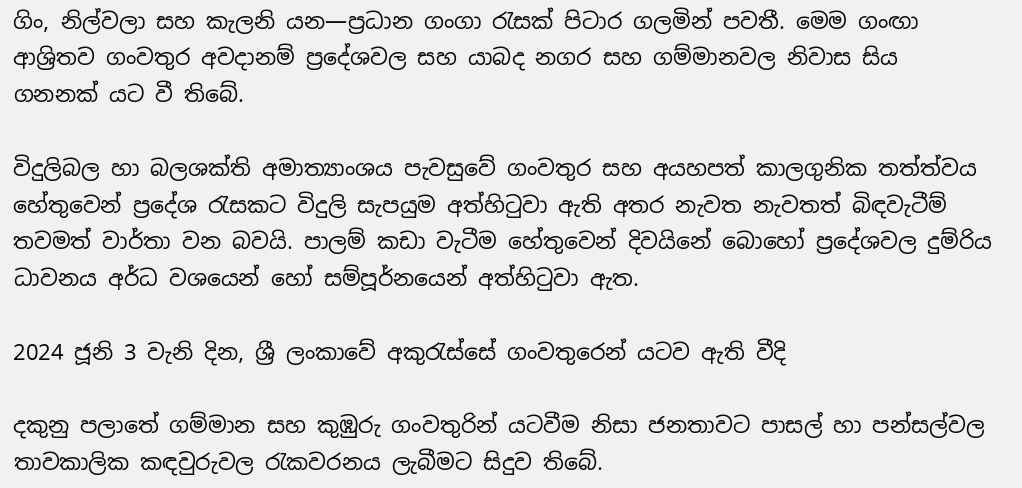ගිං, නිල්වලා සහ කැලනි යන—ප්‍රධාන ගංගා රැසක් පිටාර ගලමින් පවතී. මෙම ගංඟා ආශ්‍රිතව ගංවතුර අවදානම් ප්‍රදේශවල සහ යාබද නගර සහ ගම්මානවල නිවාස සිය ගනනක් යට වී තිබේ.

විදුලිබල හා බලශක්ති අමාත්‍යාංශය පැවසුවේ ගංවතුර සහ අයහපත් කාලගුනික තත්ත්වය හේතුවෙන් ප්‍රදේශ රැසකට විදුලි සැපයුම අත්හිටුවා ඇති අතර නැවත නැවතත් බිඳවැටීම් තවමත් වාර්තා වන බවයි. පාලම් කඩා වැටීම හේතුවෙන් දිවයිනේ බොහෝ ප්‍රදේශවල දුම්රිය ධාවනය අර්ධ වශයෙන් හෝ සම්පූර්නයෙන් අත්හිටුවා ඇත.

2024 ජූනි 3 වැනි දින, ශ්‍රී ලංකාවේ අකුරැස්සේ ගංවතුරෙන් යටව ඇති වීදි

දකුනු පලාතේ ගම්මාන සහ කුඹුරු ගංවතුරින් යටවීම නිසා ජනතාවට පාසල් හා පන්සල්වල තාවකාලික කඳවුරුවල රැකවරනය ලැබීමට සිදුව තිබේ.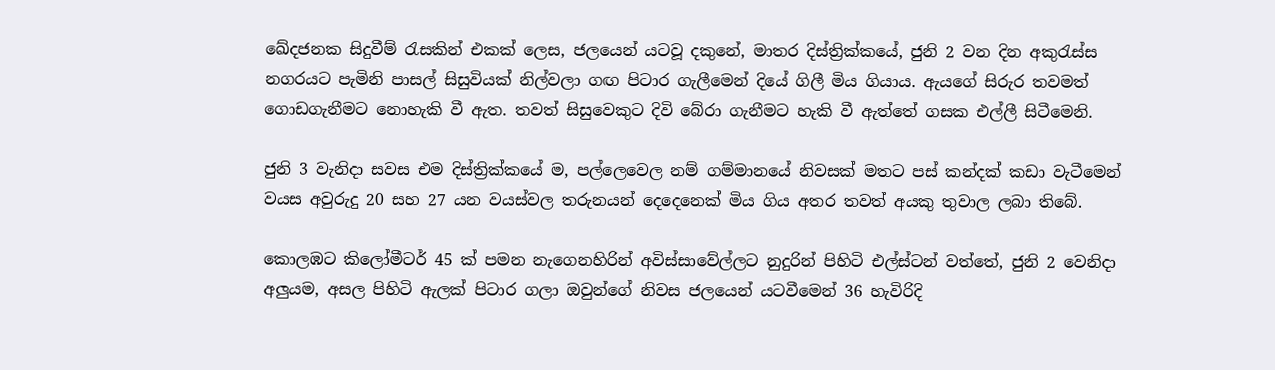ඛේදජනක සිදුවීම් රැසකින් එකක් ලෙස, ජලයෙන් යටවූ දකුනේ, මාතර දිස්ත්‍රික්කයේ, ජුනි 2 වන දින අකුරැස්ස නගරයට පැමිනි පාසල් සිසුවියක් නිල්වලා ගඟ පිටාර ගැලීමෙන් දියේ ගිලී මිය ගියාය. ඇයගේ සිරුර තවමත් ගොඩගැනීමට නොහැකි වී ඇත. තවත් සිසුවෙකුට දිවි බේරා ගැනීමට හැකි වී ඇත්තේ ගසක එල්ලී සිටීමෙනි.

ජුනි 3 වැනිදා සවස එම දිස්ත්‍රික්කයේ ම, පල්ලෙවෙල නම් ගම්මානයේ නිවසක් මතට පස් කන්දක් කඩා වැටීමෙන් වයස අවුරුදු 20 සහ 27 යන වයස්වල තරුනයන් දෙදෙනෙක් මිය ගිය අතර තවත් අයකු තුවාල ලබා තිබේ.

කොලඹට කිලෝමීටර් 45 ක් පමන නැගෙනහිරින් අවිස්සාවේල්ලට නුදුරින් පිහිටි එල්ස්ටන් වත්තේ, ජුනි 2 වෙනිදා අලුයම, අසල පිහිටි ඇලක් පිටාර ගලා ඔවුන්ගේ නිවස ජලයෙන් යටවීමෙන් 36 හැවිරිදි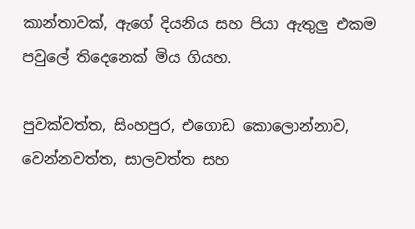කාන්තාවක්, ඇගේ දියනිය සහ පියා ඇතුලු එකම පවුලේ තිදෙනෙක් මිය ගියහ.

පුවක්වත්ත, සිංහපුර, එගොඩ කොලොන්නාව, වෙන්නවත්ත, සාලවත්ත සහ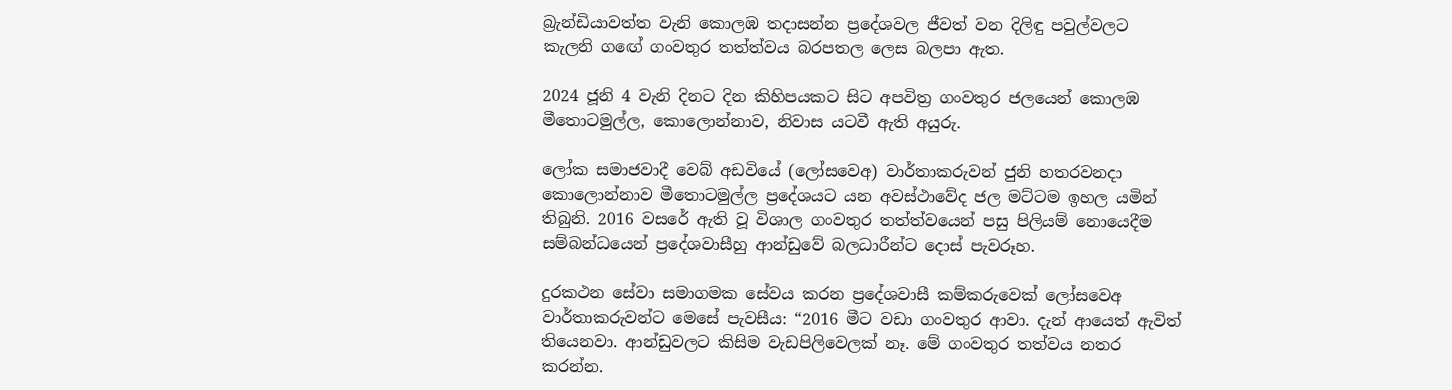බ්‍රැන්ඩියාවත්ත වැනි කොලඹ තදාසන්න ප්‍රදේශවල ජීවත් වන දිලිඳු පවුල්වලට කැලනි ගඟේ ගංවතුර තත්ත්වය බරපතල ලෙස බලපා ඇත.

2024 ජූනි 4 වැනි දිනට දින කිහිපයකට සිට අපවිත්‍ර ගංවතුර ජලයෙන් කොලඹ මීතොටමුල්ල, කොලොන්නාව, නිවාස යටවී ඇති අයුරු.

ලෝක සමාජවාදී වෙබ් අඩවියේ (ලෝසවෙඅ) වාර්තාකරුවන් ජුනි හතරවනදා කොලොන්නාව මීතොටමුල්ල ප්‍රදේශයට යන අවස්ථාවේද ජල මට්ටම ඉහල යමින් තිබුනි. 2016 වසරේ ඇති වූ විශාල ගංවතුර තත්ත්වයෙන් පසු පිලියම් නොයෙදීම සම්බන්ධයෙන් ප්‍රදේශවාසීහු ආන්ඩුවේ බලධාරීන්ට දොස් පැවරූහ.

දුරකථන සේවා සමාගමක සේවය කරන ප්‍රදේශවාසී කම්කරුවෙක් ලෝසවෙඅ වාර්තාකරුවන්ට මෙසේ පැවසීය: “2016 මීට වඩා ගංවතුර ආවා. දැන් ආයෙත් ඇවිත් තියෙනවා. ආන්ඩුවලට කිසිම වැඩපිලිවෙලක් නෑ. මේ ගංවතුර තත්වය නතර කරන්න.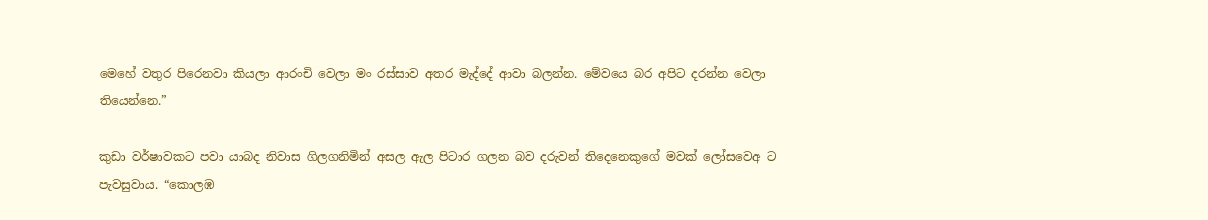මෙහේ වතුර පිරෙනවා කියලා ආරංචි වෙලා මං රස්සාව අතර මැද්දේ ආවා බලන්න. මේවයෙ බර අපිට දරන්න වෙලා තියෙන්නෙ.”

කුඩා වර්ෂාවකට පවා යාබද නිවාස ගිලගනිමින් අසල ඇල පිටාර ගලන බව දරුවන් තිදෙනෙකුගේ මවක් ලෝසවෙඅ ට පැවසුවාය. “කොලඹ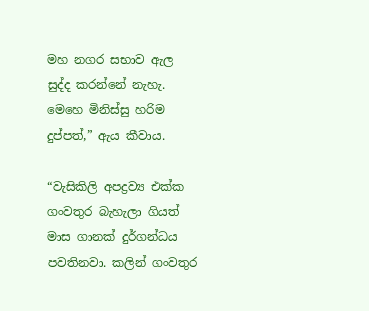මහ නගර සභාව ඇල සුද්ද කරන්නේ නැහැ. මෙහෙ මිනිස්සු හරිම දුප්පත්,” ඇය කීවාය.

“වැසිකිලි අපද්‍රව්‍ය එක්ක ගංවතුර බැහැලා ගියත් මාස ගානක් දුර්ගන්ධය පවතිනවා. කලින් ගංවතුර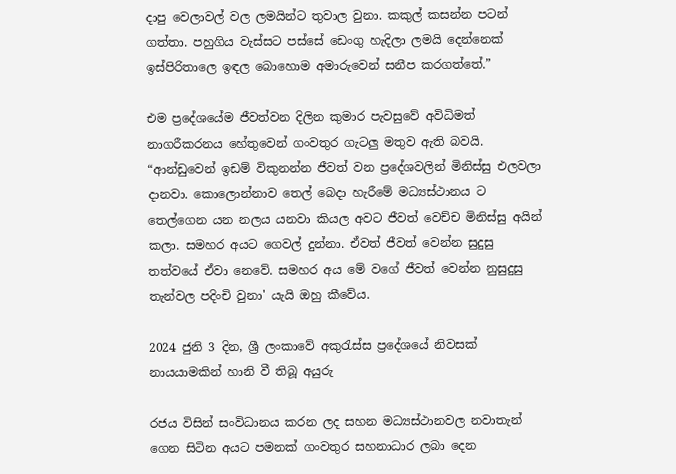දාපු වෙලාවල් වල ලමයින්ට තුවාල වුනා. කකුල් කසන්න පටන් ගත්තා. පහුගිය වැස්සට පස්සේ ඩෙංගු හැදිලා ලමයි දෙන්නෙක් ඉස්පිරිතාලෙ ඉඳල බොහොම අමාරුවෙන් සනීප කරගත්තේ.”

එම ප්‍රදේශයේම ජීවත්වන දිලින කුමාර පැවසුවේ අවිධිමත් නාගරීකරනය හේතුවෙන් ගංවතුර ගැටලු මතුව ඇති බවයි. “ආන්ඩුවෙන් ඉඩම් විකුනන්න ජීවත් වන ප්‍රදේශවලින් මිනිස්සු එලවලා දානවා. කොලොන්නාව තෙල් බෙදා හැරීමේ මධ්‍යස්ථානය ට තෙල්ගෙන යන නලය යනවා කියල අවට ජීවත් වෙච්ච මිනිස්සු අයින් කලා. සමහර අයට ගෙවල් දුන්නා. ඒවත් ජීවත් වෙන්න සුදුසු තත්වයේ ඒවා නෙවේ. සමහර අය මේ වගේ ජීවත් වෙන්න නුසුදුසු තැන්වල පදිංචි වුනා' යැයි ඔහු කීවේය.

2024 ජුනි 3 දින, ශ්‍රී ලංකාවේ අකුරැස්ස ප්‍රදේශයේ නිවසක් නායයාමකින් හානි වී තිබූ අයුරු

රජය විසින් සංවිධානය කරන ලද සහන මධ්‍යස්ථානවල නවාතැන් ගෙන සිටින අයට පමනක් ගංවතුර සහනාධාර ලබා දෙන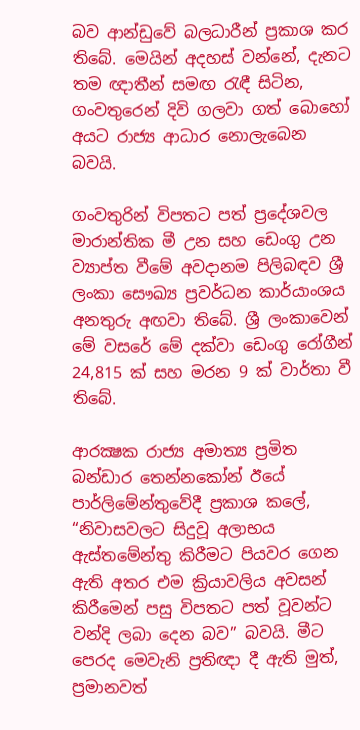බව ආන්ඩුවේ බලධාරීන් ප්‍රකාශ කර තිබේ. මෙයින් අදහස් වන්නේ, දැනට තම ඥාතීන් සමඟ රැඳී සිටින, ගංවතුරෙන් දිවි ගලවා ගත් බොහෝ අයට රාජ්‍ය ආධාර නොලැබෙන බවයි.

ගංවතුරින් විපතට පත් ප්‍රදේශවල මාරාන්තික මී උන සහ ඩෙංගු උන ව්‍යාප්ත වීමේ අවදානම පිලිබඳව ශ්‍රී ලංකා සෞඛ්‍ය ප්‍රවර්ධන කාර්යාංශය අනතුරු අඟවා තිබේ. ශ්‍රී ලංකාවෙන් මේ වසරේ මේ දක්වා ඩෙංගු රෝගීන් 24,815 ක් සහ මරන 9 ක් වාර්තා වී තිබේ.

ආරක්‍ෂක රාජ්‍ය අමාත්‍ය ප්‍රමිත බන්ඩාර තෙන්නකෝන් ඊයේ පාර්ලිමේන්තුවේදී ප්‍රකාශ කලේ, “නිවාසවලට සිදුවූ අලාභය ඇස්තමේන්තු කිරීමට පියවර ගෙන ඇති අතර එම ක්‍රියාවලිය අවසන් කිරීමෙන් පසු විපතට පත් වූවන්ට වන්දි ලබා දෙන බව” බවයි. මීට පෙරද මෙවැනි ප්‍රතිඥා දී ඇති මුත්, ප්‍රමානවත්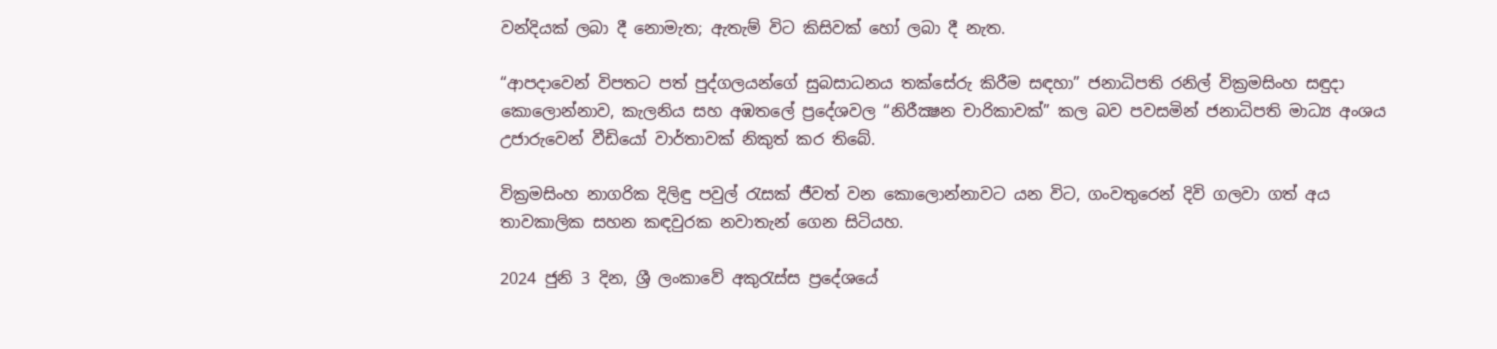වන්දියක් ලබා දී නොමැත; ඇතැම් විට කිසිවක් හෝ ලබා දී නැත.

“ආපදාවෙන් විපතට පත් පුද්ගලයන්ගේ සුබසාධනය තක්සේරු කිරීම සඳහා” ජනාධිපති රනිල් වික්‍රමසිංහ සඳුදා කොලොන්නාව, කැලනිය සහ අඹතලේ ප්‍රදේශවල “නිරීක්‍ෂන චාරිකාවක්” කල බව පවසමින් ජනාධිපති මාධ්‍ය අංශය උජාරුවෙන් වීඩියෝ වාර්තාවක් නිකුත් කර තිබේ.

වික්‍රමසිංහ නාගරික දිලිඳු පවුල් රැසක් ජීවත් වන කොලොන්නාවට යන විට, ගංවතුරෙන් දිවි ගලවා ගත් අය තාවකාලික සහන කඳවුරක නවාතැන් ගෙන සිටියහ.

2024 ජුනි 3 දින, ශ්‍රී ලංකාවේ අකුරැස්ස ප්‍රදේශයේ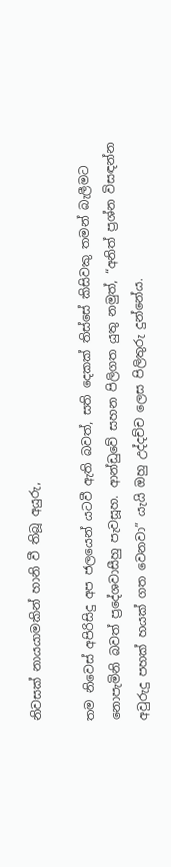නිවසක් නායයාමකින් හානි වී තිබූ අයුරු,

තම නිවෙස් අපිරිසිදු අප ජලයෙන් යටවී ඇති බවත්, සති දෙකක් තිස්සේ කිසිවකු තමන් බැලීමට නොපැමිනි බවත් ප්‍රදේශවාසීහු පැවසූහ. ආන්ඩුවේ සහන පිලිගත යුතු නමුත්, “අනිත් ප්‍රශ්න විසඳන්න අවුරුදු පහක් හයක් ගත වෙනවා” යැයි ඔහු උද්දච්ච ලෙස පිලිතුරු දුන්නේය.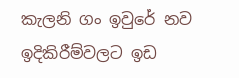කැලනි ගං ඉවුරේ නව ඉදිකිරීම්වලට ඉඩ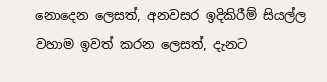නොදෙන ලෙසත්, අනවසර ඉදිකිරීම් සියල්ල වහාම ඉවත් කරන ලෙසත්, දැනට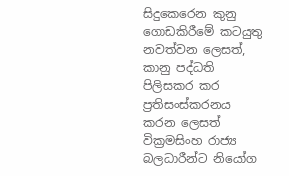සිදුකෙරෙන කුනු ගොඩකිරීමේ කටයුතු නවත්වන ලෙසත්, කානු පද්ධති පිලිසකර කර ප්‍රතිසංස්කරනය කරන ලෙසත් වික්‍රමසිංහ රාජ්‍ය බලධාරීන්ට නියෝග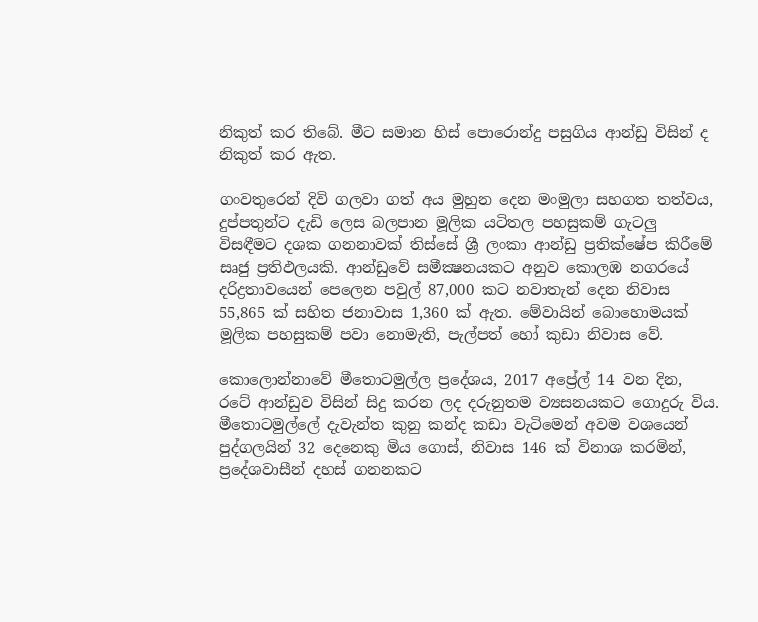නිකුත් කර තිබේ. මීට සමාන හිස් පොරොන්දු පසුගිය ආන්ඩු විසින් ද නිකුත් කර ඇත.

ගංවතුරෙන් දිවි ගලවා ගත් අය මුහුන දෙන මංමුලා සහගත තත්වය, දුප්පතුන්ට දැඩි ලෙස බලපාන මූලික යටිතල පහසුකම් ගැටලු විසඳීමට දශක ගනනාවක් තිස්සේ ශ්‍රී ලංකා ආන්ඩු ප්‍රතික්ෂේප කිරීමේ සෘජු ප්‍රතිඵලයකි. ආන්ඩුවේ සමීක්‍ෂනයකට අනුව කොලඹ නගරයේ දරිද්‍රතාවයෙන් පෙලෙන පවුල් 87,000 කට නවාතැන් දෙන නිවාස 55,865 ක් සහිත ජනාවාස 1,360 ක් ඇත. මේවායින් බොහොමයක් මූලික පහසුකම් පවා නොමැති, පැල්පත් හෝ කුඩා නිවාස වේ.

කොලොන්නාවේ මීතොටමුල්ල ප්‍රදේශය, 2017 අප්‍රේල් 14 වන දින, රටේ ආන්ඩුව විසින් සිදු කරන ලද දරුනුතම ව්‍යසනයකට ගොදුරු විය. මීතොටමුල්ලේ දැවැන්ත කුනු කන්ද කඩා වැටිමෙන් අවම වශයෙන් පුද්ගලයින් 32 දෙනෙකු මිය ගොස්, නිවාස 146 ක් විනාශ කරමින්, ප්‍රදේශවාසීන් දහස් ගනනකට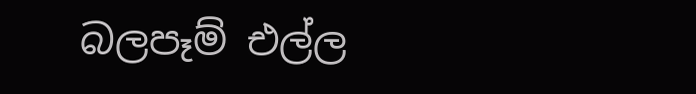බලපෑම් එල්ල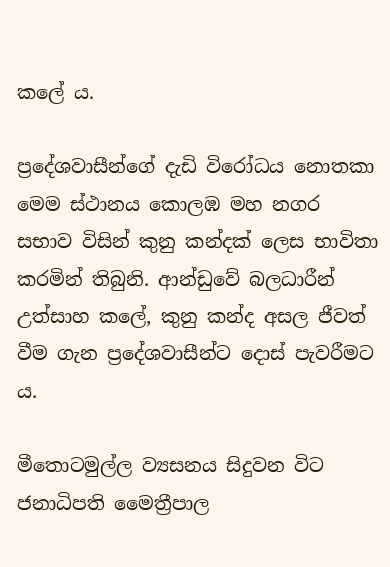කලේ ය.

ප්‍රදේශවාසීන්ගේ දැඩි විරෝධය නොතකා මෙම ස්ථානය කොලඹ මහ නගර සභාව විසින් කුනු කන්දක් ලෙස භාවිතා කරමින් තිබුනි. ආන්ඩුවේ බලධාරීන් උත්සාහ කලේ, කුනු කන්ද අසල ජීවත් වීම ගැන ප්‍රදේශවාසීන්ට දොස් පැවරීමට ය.

මීතොටමුල්ල ව්‍යසනය සිදුවන විට ජනාධිපති මෛත්‍රීපාල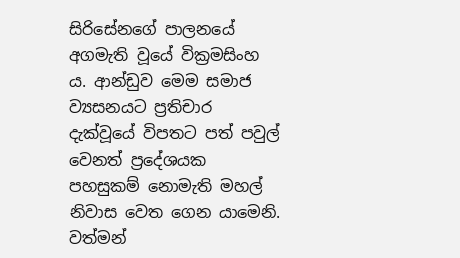සිරිසේනගේ පාලනයේ අගමැති වූයේ වික්‍රමසිංහ ය. ආන්ඩුව මෙම සමාජ ව්‍යසනයට ප්‍රතිචාර දැක්වූයේ විපතට පත් පවුල් වෙනත් ප්‍රදේශයක පහසුකම් නොමැති මහල් නිවාස වෙත ගෙන යාමෙනි. වත්මන්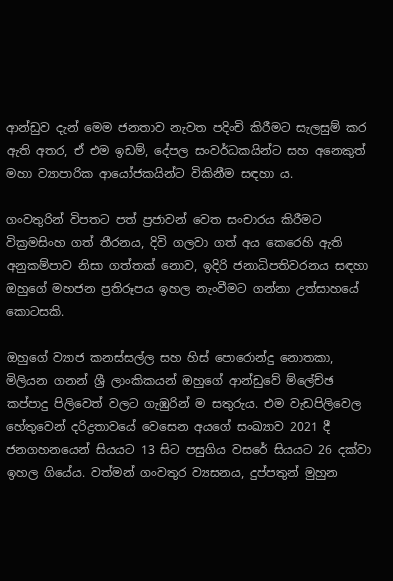ආන්ඩුව දැන් මෙම ජනතාව නැවත පදිංචි කිරීමට සැලසුම් කර ඇති අතර, ඒ එම ඉඩම්, දේපල සංවර්ධකයින්ට සහ අනෙකුත් මහා ව්‍යාපාරික ආයෝජකයින්ට විකිනීම සඳහා ය.

ගංවතුරින් විපතට පත් ප්‍රජාවන් වෙත සංචාරය කිරීමට වික්‍රමසිංහ ගත් තීරනය, දිවි ගලවා ගත් අය කෙරෙහි ඇති අනුකම්පාව නිසා ගත්තක් නොව, ඉදිරි ජනාධිපතිවරනය සඳහා ඔහුගේ මහජන ප්‍රතිරූපය ඉහල නැංවීමට ගන්නා උත්සාහයේ කොටසකි.

ඔහුගේ ව්‍යාජ කනස්සල්ල සහ හිස් පොරොන්දු නොතකා, මිලියන ගනන් ශ්‍රී ලාංකිකයන් ඔහුගේ ආන්ඩුවේ ම්ලේච්ඡ කප්පාදු පිලිවෙත් වලට ගැඹුරින් ම සතුරුය. එම වැඩපිලිවෙල හේතුවෙන් දරිද්‍රතාවයේ වෙසෙන අයගේ සංඛ්‍යාව 2021 දී ජනගහනයෙන් සියයට 13 සිට පසුගිය වසරේ සියයට 26 දක්වා ඉහල ගියේය. වත්මන් ගංවතුර ව්‍යසනය, දුප්පතුන් මුහුන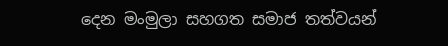දෙන මංමුලා සහගත සමාජ තත්වයන්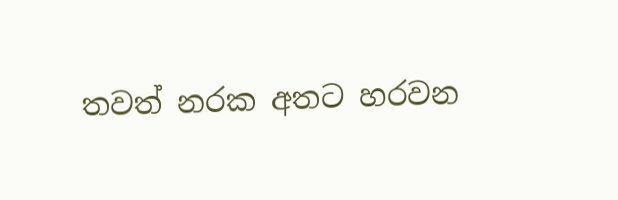තවත් නරක අතට හරවන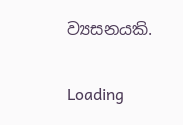ව්‍යසනයකි.

Loading